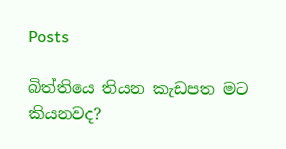Posts

බිත්තියෙ තියන කැඩපත මට කියනවද?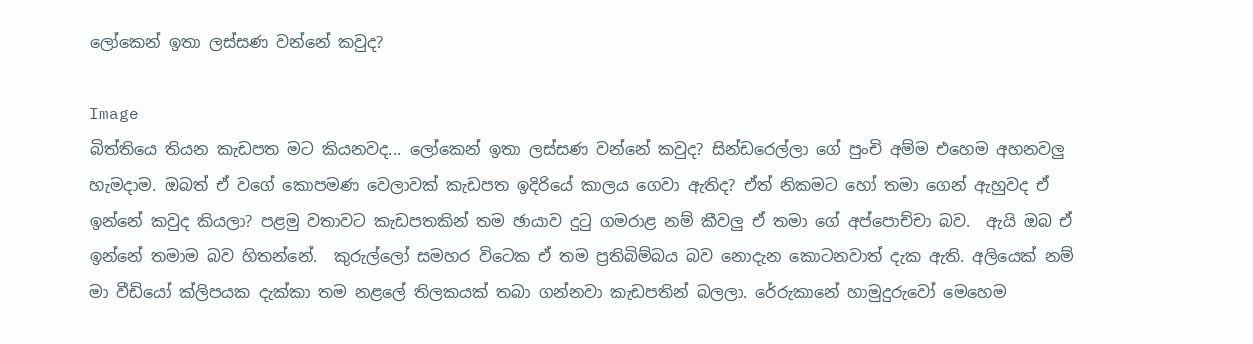ලෝකෙන් ඉතා ලස්සණ වන්නේ කවුද?

Image
බිත්තියෙ තියන කැඩපත මට කියනවද... ලෝකෙන් ඉතා ලස්සණ වන්නේ කවුද? සින්ඩරෙල්ලා ගේ පුංචි අම්ම එහෙම අහනවලු හැමදාම. ඔබත් ඒ වගේ කොපමණ වෙලාවක් කැඩපත ඉදිරියේ කාලය ගෙවා ඇතිද? ඒත් නිකමට හෝ තමා ගෙන් ඇහුවද ඒ ඉන්නේ කවුද කියලා? පළමු වතාවට කැඩපතකින් තම ඡායාව දුටු ගමරාළ නම් කීවලු ඒ තමා ගේ අප්පොච්චා බව.  ඇයි ඔබ ඒ ඉන්නේ තමාම බව හිතන්නේ.  කුරුල්ලෝ සමහර විටෙක ඒ තම ප්‍රතිබිම්බය බව නොදැන කොටනවාත් දැක ඇති. අලියෙක් නම් මා වීඩියෝ ක්ලිපයක දැක්කා තම නළලේ තිලකයක් තබා ගන්නවා කැඩපතින් බලලා. රේරුකානේ හාමුදුරුවෝ මෙහෙම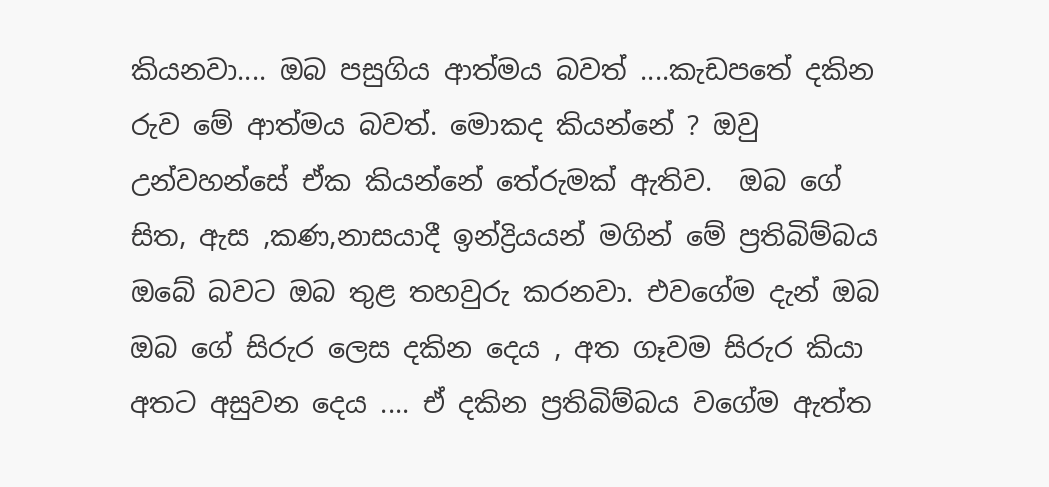කියනවා.... ඔබ පසුගිය ආත්මය බවත් ....කැඩපතේ දකින රුව මේ ආත්මය බවත්. මොකද කියන්නේ ? ඔවු උන්වහන්සේ ඒක කියන්නේ තේරුමක් ඇතිව.  ඔබ ගේ සිත, ඇස ,කණ,නාසයාදී ඉන්ද්‍රියයන් මගින් මේ ප්‍රතිබිම්බය ඔබේ බවට ඔබ තුළ තහවුරු කරනවා. එවගේම දැන් ඔබ ඔබ ගේ සිරුර ලෙස දකින දෙය , අත ගෑවම සිරුර කියා අතට අසුවන දෙය .... ඒ දකින ප්‍රතිබිම්බය වගේම ඇත්ත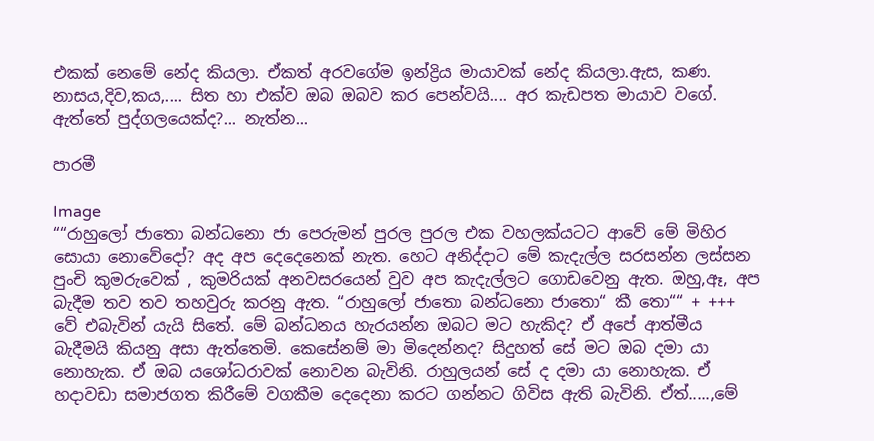එකක් නෙමේ නේද කියලා. ඒකත් අරවගේම ඉන්ද්‍රිය මායාවක් නේද කියලා.ඇස, කණ. නාසය,දිව,කය,.... සිත හා එක්ව ඔබ ඔබව කර පෙන්වයි.... අර කැඩපත මායාව වගේ. ඇත්තේ පුද්ගලයෙක්ද?... නැත්න...

පාරමී

Image
““රාහුලෝ ජාතො බන්ධනො ජා පෙරුමන් පුරල පුරල එක වහලක්යටට ආවේ මේ මිහිර සොයා නොවේදෝ? අද අප දෙදෙනෙක් නැත. හෙට අනිද්දාට මේ කැදැල්ල සරසන්න ලස්සන පුංචි කුමරුවෙක් , කුමරියක් අනවසරයෙන් වුව අප කැදැල්ලට ගොඩවෙනු ඇත. ඔහු,ඈ, අප බැදීම තව තව තහවුරු කරනු ඇත. “රාහුලෝ ජාතො බන්ධනො ජාතො“ කී තො““ + +++  වේ එබැවින් යැයි සිතේ. මේ බන්ධනය හැරයන්න ඔබට මට හැකිද? ඒ අපේ ආත්මීය බැදීමයි කියනු අසා ඇත්තෙමි. කෙසේනම් මා මිදෙන්නද? සිදුහත් සේ මට ඔබ දමා යා නොහැක. ඒ ඔබ යශෝධරාවක් නොවන බැවිනි. රාහුලයන් සේ ද දමා යා නොහැක. ඒ හදාවඩා සමාජගත කිරීමේ වගකීම දෙදෙනා කරට ගන්නට ගිවිස ඇති බැවිනි. ඒත්.....,මේ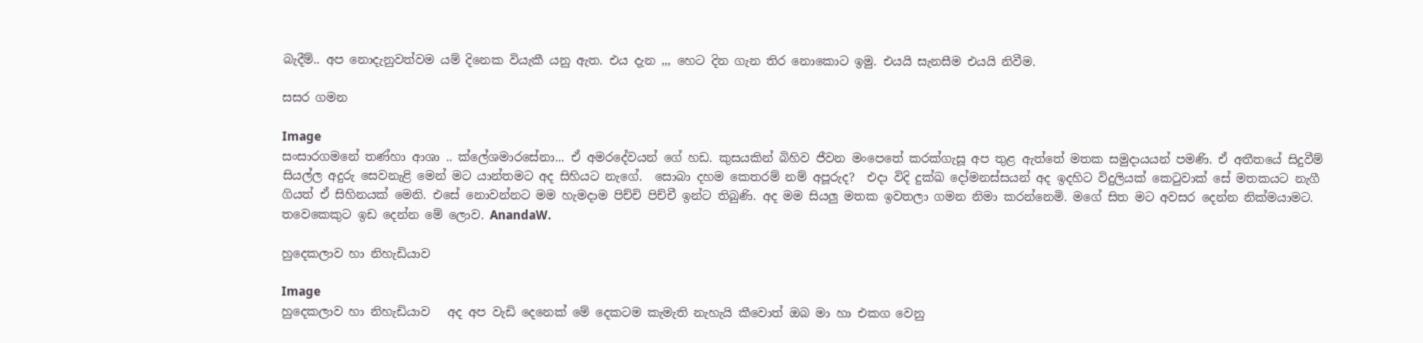බැදීම්.. අප නොදැනුවත්වම යම් දිනෙක වියැකී යනු ඇත. එය දැන ,,, හෙට දින ගැන තිර නොකොට ඉමු. එයයි සැනසීම එයයි නිවීම.

සසර ගමන

Image
සංසාරගමනේ තණ්හා ආශා .. ක්ලේශමාරසේනා... ඒ අමරදේවයන් ගේ හඩ. කුසයකින් බිහිව ජීවන මංපෙතේ කරක්ගැසූ අප තුළ ඇත්තේ මතක සමුදායයන් පමණි. ඒ අතීතයේ සිදුවීම් සියල්ල අදුරු සෙවනැළි මෙන් මට යාන්තමට අද සිහියට නැගේ.  සොබා දහම කෙතරම් නම් අපූරුද?  එදා විදි දුක්ඛ දෝමනස්සයන් අද ඉදහිට විදුලියක් කෙටුවාක් සේ මතකයට නැගී ගියත් ඒ සිහිනයක් මෙනි. එසේ නොවන්නට මම හැමදාම පිච්චි පිච්චී ඉන්ට තිබුණි. අද මම සියලු මතක ඉවතලා ගමන නිමා කරන්නෙමි. මගේ සිත මට අවසර දෙන්න නික්මයාමට. තවෙකෙකුට ඉඩ දෙන්න මේ ලොව. AnandaW.

හුදෙකලාව හා නිහැඩියාව

Image
හුදෙකලාව හා නිහැඩියාව   අද අප වැඩි දෙනෙක් මේ දෙකටම කැමැති නැහැයි කීවොත් ඔබ මා හා එකග වෙනු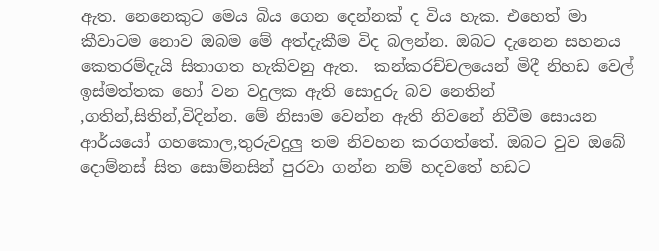ඇත. නෙනෙකුට මෙය බිය ගෙන දෙන්නක් ද විය හැක. එහෙත් මා කීවාටම නොව ඔබම මේ අත්දැකීම විද බලන්න. ඔබට දැනෙන සහනය කෙතරම්දැයි සිතාගත හැකිවනු ඇත.  කන්කරච්චලයෙන් මිදී නිහඩ වෙල් ඉස්මත්තක හෝ වන වදුලක ඇති සොදුරු බව නෙතින් ,ගතින්,සිතින්,විදින්න. මේ නිසාම වෙන්න ඇති නිවනේ නිවීම සොයන ආර්යයෝ ගහකොල,තුරුවදුලු තම නිවහන කරගත්තේ. ඔබට වුව ඔබේ දොම්නස් සිත සොම්නසින් පුරවා ගන්න නම් හදවතේ හඩට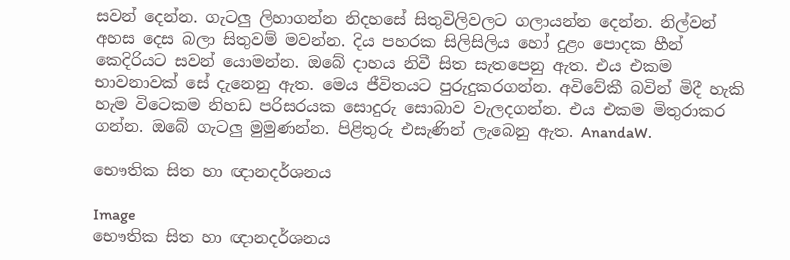සවන් දෙන්න. ගැටලු ලිහාගන්න නිදහසේ සිතුවිලිවලට ගලායන්න දෙන්න. නිල්වන් අහස දෙස බලා සිතුවම් මවන්න. දිය පහරක සිලිසිලිය හෝ දුළං පොදක හීන් කෙදිරියට සවන් යොමන්න. ඔබේ දාහය නිවී සිත සැතපෙනු ඇත. එය එකම භාවනාවක් සේ දැනෙනු ඇත. මෙය ජීවිතයට පුරුදුකරගන්න. අවිවේකී බවින් මිදී හැකි හැම විටෙකම නිහඩ පරිසරයක සොදුරු සොබාව වැලදගන්න. එය එකම මිතුරාකර ගන්න. ඔබේ ගැටලු මුමුණන්න. පිළිතුරු එසැණින් ලැබෙනු ඇත. AnandaW.

භෞතික සිත හා ඥානදර්ශනය

Image
භෞතික සිත හා ඥානදර්ශනය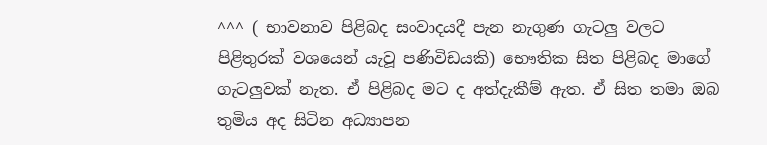^^^ ( භාවනාව පිළිබද සංවාදයදී පැන නැගුණ ගැටලු වලට පිළිතුරක් වශයෙන් යැවූ පණිවිඩයකි) භෞතික සිත පිළිබද මාගේ ගැටලුවක් නැත. ඒ පිළිබද මට ද අත්දැකීම් ඇත. ඒ සිත තමා ඔබ තුමිය අද සිටින අධ්‍යාපන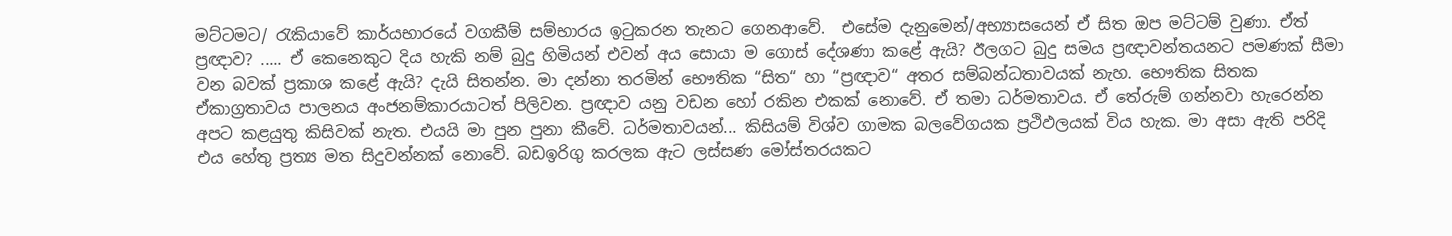මට්ටමට/ රැකියාවේ කාර්යභාරයේ වගකීම් සම්භාරය ඉටුකරන තැනට ගෙනආවේ.  එසේම දැනුමෙන්/අභ්‍යාසයෙන් ඒ සිත ඔප මට්ටම් වුණා. ඒත් ප්‍රඥාව? ..... ඒ කෙනෙකුට දිය හැකි නම් බුදු හිමියන් එවන් අය සොයා ම ගොස් දේශණා කළේ ඇයි? ඊලගට බුදු සමය ප්‍රඥාවන්තයනට පමණක් සීමා වන බවක් ප්‍රකාශ කළේ ඇයි? දැයි සිතන්න. මා දන්නා තරමින් භෞතික “සිත“ හා “ප්‍රඥාව“ අතර සම්බන්ධතාවයක් නැහ. භෞතික සිතක ඒකාග්‍රතාවය පාලනය අංජනම්කාරයාටත් පිලිවන. ප්‍රඥාව යනු වඩන හෝ රකින එකක් නොවේ. ඒ තමා ධර්මතාවය. ඒ තේරුම් ගන්නවා හැරෙන්න අපට කළයුතු කිසිවක් නැත. එයයි මා පුන පුනා කීවේ. ධර්මතාවයන්... කිසියම් විශ්ව ගාමක බලවේගයක ප්‍රථිඵලයක් විය හැක. මා අසා ඇති පරිදි එය හේතු ප්‍රත්‍ය මත සිදුවන්නක් නොවේ. බඩඉරිගු කරලක ඇට ලස්සණ මෝස්තරයකට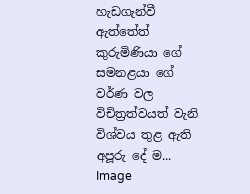හැඩගැන්වී ඇත්තේත් කුරුමිණියා ගේ සමනළයා ගේ වර්ණ වල විචිත්‍රත්වයත් වැනි විශ්වය තුළ ඇති අපූරු දේ ම...
Image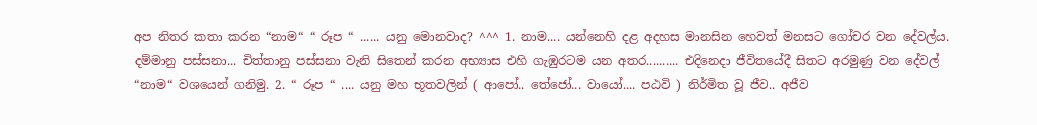අප නිතර කතා කරන “නාම“ “ රූප “ ...... යනු මොනවාද? ^^^ 1. නාම.... යන්නෙහි දළ අදහස මානසින හෙවත් මනසට ගෝචර වන දේවල්ය. දම්මානු පස්සනා... චිත්තානු පස්සනා වැනි සිතෙන් කරන අභ්‍යාස එහි ගැඹුරටම යන අතර.......... එදිනෙදා ජීවිතයේදී සිතට අරමුණු වන දේවල් “නාම“ වශයෙන් ගනිමු. 2. “ රූප “ .... යනු මහ භූතවලින් ( ආපෝ.. තේජෝ... වායෝ.... පඨවි ) නිර්මිත වූ ජීව.. අජීව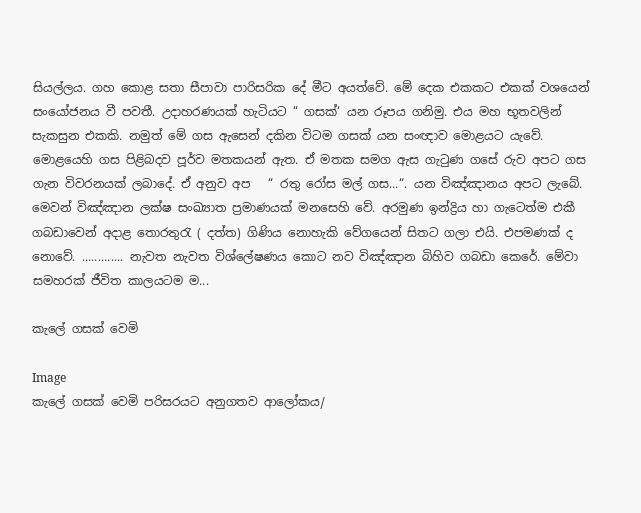සියල්ලය. ගහ කොළ සතා සීපාවා පාරිසරික දේ මීට අයත්වේ. මේ දෙක එකකට එකක් වශයෙන් සංයෝජනය වී පවතී. උදාහරණයක් හැටියට “ ගසක්‘ යන රූපය ගනිමු. එය මහ භූතවලින් සැකසුන එකකි. නමුත් මේ ගස ඇසෙන් දකින විටම ගසක් යන සංඥාව මොළයට යැවේ.  මොළයෙහි ගස පිළිබදව පූර්ව මතකයන් ඇත. ඒ මතක සමග ඇස ගැටුණ ගසේ රුව අපට ගස ගැන විවරනයක් ලබාදේ. ඒ අනුව අප   “ රතු රෝස මල් ගස...“. යන විඤ්ඤානය අපට ලැබේ. මෙවන් විඤ්ඤාන ලක්ෂ සංඛ්‍යාත ප්‍රමාණයක් මනසෙහි වේ. අරමුණ ඉන්ද්‍රිය හා ගැටෙත්ම එකී ගබඩාවෙන් අදාළ තොරතුරැ ( දත්ත) ගිණිය නොහැකි වේගයෙන් සිතට ගලා එයි. එපමණක් ද නොවේ. ............. නැවත නැවත විශ්ලේෂණය කොට නව විඤ්ඤාන බිහිව ගබඩා කෙරේ. මේවා සමහරක් ජීවිත කාලයටම ම...

කැලේ ගසක් වෙමි

Image
කැලේ ගසක් වෙමි පරිසරයට අනුගතව ආලෝකය/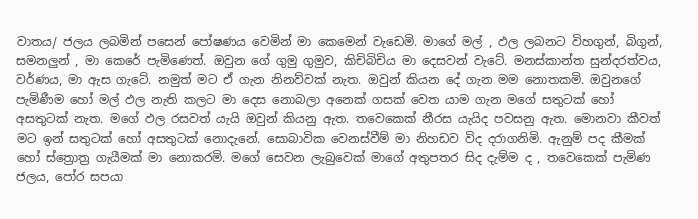වාතය/ ජලය ලබමින් පසෙන් පෝෂණය වෙමින් මා කෙමෙන් වැඩෙමි. මාගේ මල් , ඵල ලබනට විහගුන්, බිගුන්, සමනලුන් , මා කෙරේ පැමිණෙත්. ඔවුන ගේ ගුමු ගුමුව, කිචිබිචිය මා දෙසවන් වැටේ. මනස්කාන්ත සුන්දරත්වය, වර්ණය, මා ඇස ගැටේ. නමුත් මට ඒ ගැන නිනව්වක් නැත. ඔවුන් කියන දේ ගැන මම නොතකමි. ඔවුනගේ පැමිණීම හෝ මල් ඵල නැති කලට මා දෙස නොබලා අනෙක් ගසක් වෙත යාම ගැන මගේ සතුටක් හෝ අසතුටක් නැත. මගේ ඵල රසවත් යැයි ඔවුන් කියනු ඇත. තවෙකෙක් නීරස යැයිද පවසනු ඇත. මොනවා කීවත් මට ඉන් සතුටක් හෝ අසතුටක් නොදැනේ. සොබාවික වෙනස්වීම් මා නිහඩව විද දරාගනිමි. ඇනුම් පද කීමක් හෝ ස්ත්‍රොත්‍ර ගැයීමක් මා නොකරමි. මගේ සෙවන ලැබුවෙක් මාගේ අතුපතර සිද දැම්ම ද , තවෙකෙක් පැමිණ ජලය, පෝර සපයා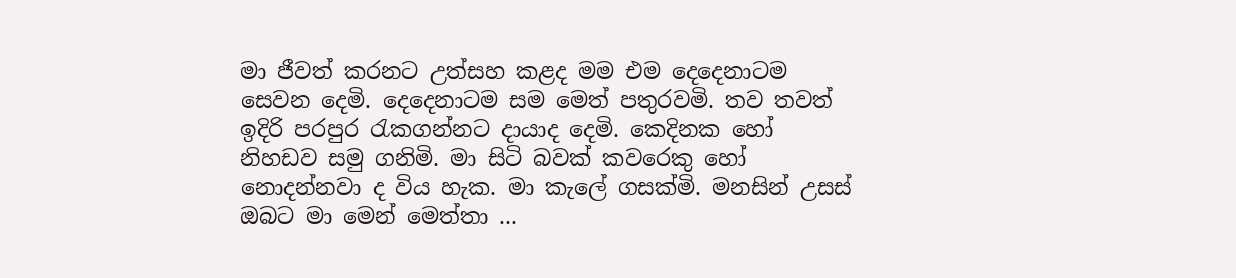මා ජීවත් කරනට උත්සහ කළද මම එම දෙදෙනාටම සෙවන දෙමි. දෙදෙනාටම සම මෙත් පතුරවමි. තව තවත් ඉදිරි පරපුර රැකගන්නට දායාද දෙමි. කෙදිනක හෝ නිහඩව සමු ගනිමි. මා සිටි බවක් කවරෙකු හෝ නොදන්නවා ද විය හැක. මා කැලේ ගසක්මි. මනසින් උසස් ඔබට මා මෙන් මෙත්තා ...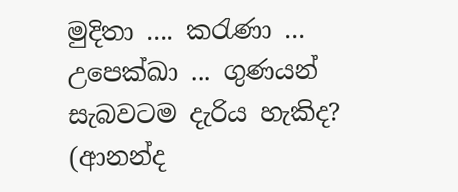මුදිතා .... කරැණා ... උපෙක්ඛා ... ගුණයන් සැබවටම දැරිය හැකිද? (ආනන්ද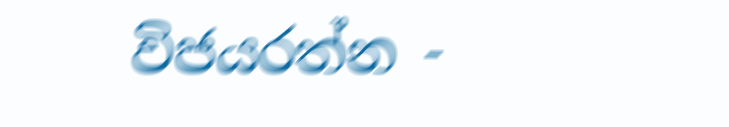විජයරත්න -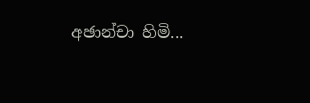අඡාන්චා හිමි...